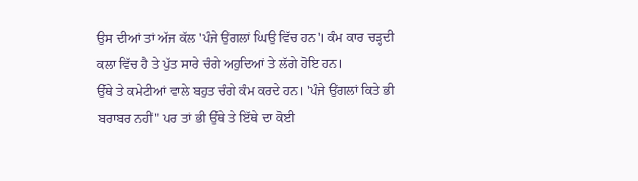ਉਸ ਦੀਆਂ ਤਾਂ ਅੱਜ ਕੱਲ 'ਪੰਜੇ ਉਂਗਲਾਂ ਘਿਉ ਵਿੱਚ ਹਨ'। ਕੰਮ ਕਾਰ ਚੜ੍ਹਦੀ ਕਲਾ ਵਿੱਚ ਹੈ ਤੇ ਪੁੱਤ ਸਾਰੇ ਚੰਗੇ ਅਹੁਦਿਆਂ ਤੇ ਲੱਗੇ ਹੋਇ ਹਨ।
ਉੱਥੇ ਤੇ ਕਮੇਟੀਆਂ ਵਾਲੇ ਬਹੁਤ ਚੰਗੇ ਕੰਮ ਕਰਦੇ ਹਨ। 'ਪੰਜੇ ਉਂਗਲਾਂ ਕਿਤੇ ਭੀ ਬਰਾਬਰ ਨਹੀਂ" ਪਰ ਤਾਂ ਭੀ ਉੱਥੇ ਤੇ ਇੱਥੇ ਦਾ ਕੋਈ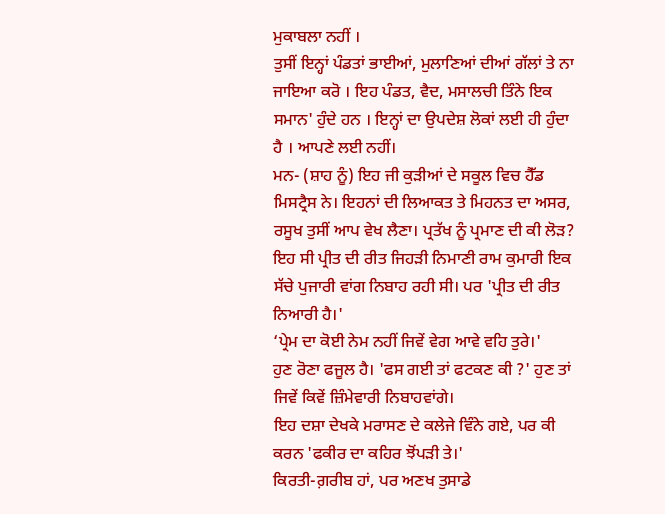ਮੁਕਾਬਲਾ ਨਹੀਂ ।
ਤੁਸੀਂ ਇਨ੍ਹਾਂ ਪੰਡਤਾਂ ਭਾਈਆਂ, ਮੁਲਾਣਿਆਂ ਦੀਆਂ ਗੱਲਾਂ ਤੇ ਨਾ ਜਾਇਆ ਕਰੋ । ਇਹ ਪੰਡਤ, ਵੈਦ, ਮਸਾਲਚੀ ਤਿੰਨੇ ਇਕ ਸਮਾਨ' ਹੁੰਦੇ ਹਨ । ਇਨ੍ਹਾਂ ਦਾ ਉਪਦੇਸ਼ ਲੋਕਾਂ ਲਈ ਹੀ ਹੁੰਦਾ ਹੈ । ਆਪਣੇ ਲਈ ਨਹੀਂ।
ਮਨ- (ਸ਼ਾਹ ਨੂੰ) ਇਹ ਜੀ ਕੁੜੀਆਂ ਦੇ ਸਕੂਲ ਵਿਚ ਹੈੱਡ ਮਿਸਟ੍ਰੈਸ ਨੇ। ਇਹਨਾਂ ਦੀ ਲਿਆਕਤ ਤੇ ਮਿਹਨਤ ਦਾ ਅਸਰ, ਰਸੂਖ ਤੁਸੀਂ ਆਪ ਵੇਖ ਲੈਣਾ। ਪ੍ਰਤੱਖ ਨੂੰ ਪ੍ਰਮਾਣ ਦੀ ਕੀ ਲੋੜ?
ਇਹ ਸੀ ਪ੍ਰੀਤ ਦੀ ਰੀਤ ਜਿਹੜੀ ਨਿਮਾਣੀ ਰਾਮ ਕੁਮਾਰੀ ਇਕ ਸੱਚੇ ਪੁਜਾਰੀ ਵਾਂਗ ਨਿਬਾਹ ਰਹੀ ਸੀ। ਪਰ 'ਪ੍ਰੀਤ ਦੀ ਰੀਤ ਨਿਆਰੀ ਹੈ।'
‘ਪ੍ਰੇਮ ਦਾ ਕੋਈ ਨੇਮ ਨਹੀਂ ਜਿਵੇਂ ਵੇਗ ਆਵੇ ਵਹਿ ਤੁਰੇ।'
ਹੁਣ ਰੋਣਾ ਫਜੂਲ ਹੈ। 'ਫਸ ਗਈ ਤਾਂ ਫਟਕਣ ਕੀ ?' ਹੁਣ ਤਾਂ ਜਿਵੇਂ ਕਿਵੇਂ ਜ਼ਿੰਮੇਵਾਰੀ ਨਿਬਾਹਵਾਂਗੇ।
ਇਹ ਦਸ਼ਾ ਦੇਖਕੇ ਮਰਾਸਣ ਦੇ ਕਲੇਜੇ ਵਿੰਨੇ ਗਏ, ਪਰ ਕੀ ਕਰਨ 'ਫਕੀਰ ਦਾ ਕਹਿਰ ਝੋਂਪੜੀ ਤੇ।'
ਕਿਰਤੀ-ਗ਼ਰੀਬ ਹਾਂ, ਪਰ ਅਣਖ ਤੁਸਾਡੇ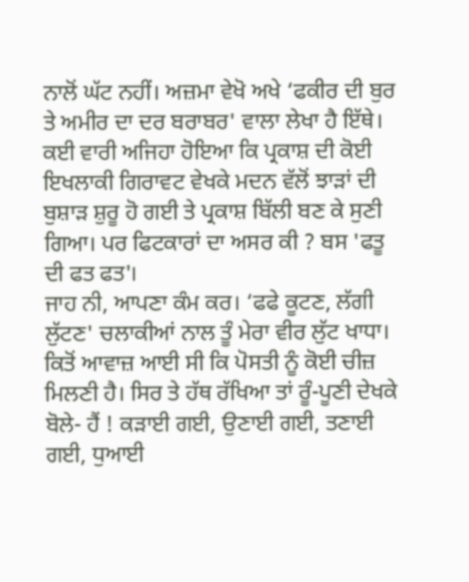ਨਾਲੋਂ ਘੱਟ ਨਹੀਂ। ਅਜ਼ਮਾ ਵੇਖੋ ਅਖੇ ‘ਫਕੀਰ ਦੀ ਬੁਰ ਤੇ ਅਮੀਰ ਦਾ ਦਰ ਬਰਾਬਰ' ਵਾਲਾ ਲੇਖਾ ਹੈ ਇੱਥੇ।
ਕਈ ਵਾਰੀ ਅਜਿਹਾ ਹੋਇਆ ਕਿ ਪ੍ਰਕਾਸ਼ ਦੀ ਕੋਈ ਇਖਲਾਕੀ ਗਿਰਾਵਟ ਵੇਖਕੇ ਮਦਨ ਵੱਲੋਂ ਝਾੜਾਂ ਦੀ ਬੁਸ਼ਾੜ ਸ਼ੁਰੂ ਹੋ ਗਈ ਤੇ ਪ੍ਰਕਾਸ਼ ਬਿੱਲੀ ਬਣ ਕੇ ਸੁਣੀ ਗਿਆ। ਪਰ ਫਿਟਕਾਰਾਂ ਦਾ ਅਸਰ ਕੀ ? ਬਸ 'ਫਤੂ ਦੀ ਫਤ ਫਤ'।
ਜਾਹ ਨੀ, ਆਪਣਾ ਕੰਮ ਕਰ। ‘ਫਫੇ ਕੂਟਣ, ਲੱਗੀ ਲੁੱਟਣ' ਚਲਾਕੀਆਂ ਨਾਲ ਤੂੰ ਮੇਰਾ ਵੀਰ ਲੁੱਟ ਖਾਧਾ।
ਕਿਤੋਂ ਆਵਾਜ਼ ਆਈ ਸੀ ਕਿ ਪੋਸਤੀ ਨੂੰ ਕੋਈ ਚੀਜ਼ ਮਿਲਣੀ ਹੈ। ਸਿਰ ਤੇ ਹੱਥ ਰੱਖਿਆ ਤਾਂ ਰੂੰ-ਪੂਣੀ ਦੇਖਕੇ ਬੋਲੇ- ਹੈਂ ! ਕੜਾਈ ਗਈ, ਉਣਾਈ ਗਈ, ਤਣਾਈ ਗਈ, ਧੁਆਈ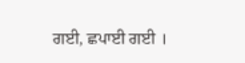ਗਈ, ਛਪਾਈ ਗਈ ।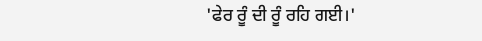'ਫੇਰ ਰੂੰ ਦੀ ਰੂੰ ਰਹਿ ਗਈ।'